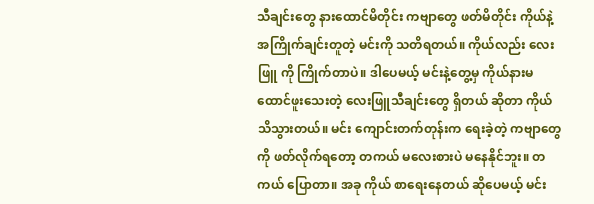သီချင်းတွေ နားထောင်မိတိုင်း ကဗျာတွေ ဖတ်မိတိုင်း ကိုယ်နဲ့အကြိုက်ချင်းတူတဲ့ မင်းကို သတိရတယ်။ ကိုယ်လည်း လေးဖြူ ကို ကြိုက်တာပဲ။ ဒါပေမယ့် မင်းနဲ့တွေ့မှ ကိုယ်နားမထောင်ဖူးသေးတဲ့ လေးဖြူသီချင်းတွေ ရှိတယ် ဆိုတာ ကိုယ်သိသွားတယ်။ မင်း ကျောင်းတက်တုန်းက ရေးခဲ့တဲ့ ကဗျာတွေကို ဖတ်လိုက်ရတော့ တကယ် မလေးစားပဲ မနေနိုင်ဘူး။ တကယ် ပြောတာ။ အခု ကိုယ် စာရေးနေတယ် ဆိုပေမယ့် မင်း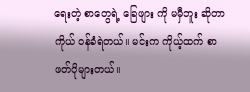ရေးတဲ့ စာတွေရဲ့ ခြေဖျား ကို မမှီဘူး ဆိုတာ ကိုယ် ဝန်ခံရဲတယ်။ မင်းက ကိုယ့်ထက် စာဖတ်ပိုများတယ်။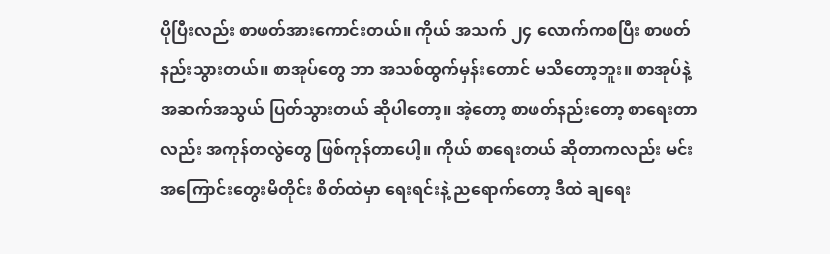ပိုပြီးလည်း စာဖတ်အားကောင်းတယ်။ ကိုယ် အသက် ၂၄ လောက်ကစပြီး စာဖတ် နည်းသွားတယ်။ စာအုပ်တွေ ဘာ အသစ်ထွက်မှန်းတောင် မသိတော့ဘူး။ စာအုပ်နဲ့ အဆက်အသွယ် ပြတ်သွားတယ် ဆိုပါတော့။ အဲ့တော့ စာဖတ်နည်းတော့ စာရေးတာလည်း အကုန်တလွဲတွေ ဖြစ်ကုန်တာပေါ့။ ကိုယ် စာရေးတယ် ဆိုတာကလည်း မင်းအကြောင်းတွေးမိတိုင်း စိတ်ထဲမှာ ရေးရင်းနဲ့ ညရောက်တော့ ဒီထဲ ချရေး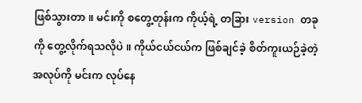ဖြစ်သွားတာ။ မင်းကို စတွေ့တုန်းက ကိုယ့်ရဲ့ တခြား version တခုကို တွေ့လိုက်ရသလိုပဲ။ ကိုယ်ငယ်ငယ်က ဖြစ်ချင်ခဲ့ စိတ်ကူးယဉ်ခဲ့တဲ့ အလုပ်ကို မင်းက လုပ်နေ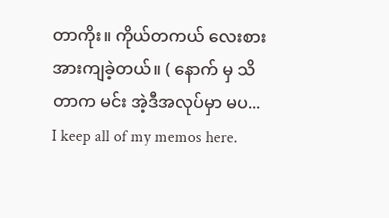တာကိုး။ ကိုယ်တကယ် လေးစား အားကျခဲ့တယ်။ ( နောက် မှ သိတာက မင်း အဲ့ဒီအလုပ်မှာ မပ...
I keep all of my memos here.